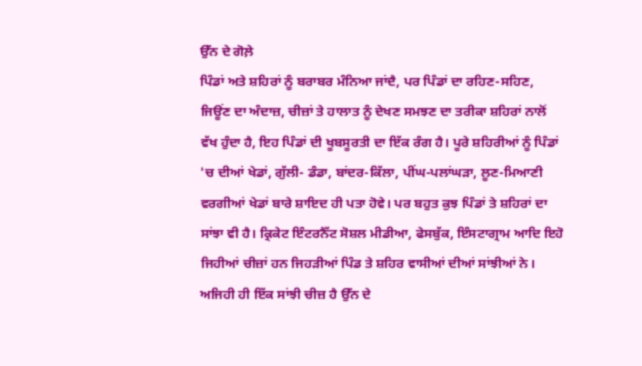ਉੱਨ ਦੇ ਗੋਲ਼ੇ
ਪਿੰਡਾਂ ਅਤੇ ਸ਼ਹਿਰਾਂ ਨੂੰ ਬਰਾਬਰ ਮੰਨਿਆ ਜਾਂਦੈ, ਪਰ ਪਿੰਡਾਂ ਦਾ ਰਹਿਣ-ਸਹਿਣ, ਜਿਊਂਣ ਦਾ ਅੰਦਾਜ਼, ਚੀਜ਼ਾਂ ਤੇ ਹਾਲਾਤ ਨੂੰ ਦੇਖਣ ਸਮਝਣ ਦਾ ਤਰੀਕਾ ਸ਼ਹਿਰਾਂ ਨਾਲੋਂ ਵੱਖ ਹੁੰਦਾ ਹੈ, ਇਹ ਪਿੰਡਾਂ ਦੀ ਖੂਬਸੂਰਤੀ ਦਾ ਇੱਕ ਰੰਗ ਹੈ। ਪੂਰੇ ਸ਼ਹਿਰੀਆਂ ਨੂੰ ਪਿੰਡਾਂ 'ਚ ਦੀਆਂ ਖੇਡਾਂ, ਗੁੱਲੀ- ਡੰਡਾ, ਬਾਂਦਰ-ਕਿੱਲਾ, ਪੀਂਘ-ਪਲਾਂਘੜਾ, ਲੂਣ-ਮਿਆਣੀ ਵਰਗੀਆਂ ਖੇਡਾਂ ਬਾਰੇ ਸ਼ਾਇਦ ਹੀ ਪਤਾ ਹੋਵੇ। ਪਰ ਬਹੁਤ ਕੁਝ ਪਿੰਡਾਂ ਤੇ ਸ਼ਹਿਰਾਂ ਦਾ ਸਾਂਝਾ ਵੀ ਹੈ। ਕ੍ਰਿਕੇਟ ਇੰਟਰਨੈੱਟ ਸੋਸ਼ਲ ਮੀਡੀਆ, ਫੇਸਬੁੱਕ, ਇੰਸਟਾਗ੍ਰਾਮ ਆਦਿ ਇਹੋ ਜਿਹੀਆਂ ਚੀਜ਼ਾਂ ਹਨ ਜਿਹੜੀਆਂ ਪਿੰਡ ਤੇ ਸ਼ਹਿਰ ਵਾਸੀਆਂ ਦੀਆਂ ਸਾਂਝੀਆਂ ਨੇ। ਅਜਿਹੀ ਹੀ ਇੱਕ ਸਾਂਝੀ ਚੀਜ਼ ਹੈ ਉੱਨ ਦੇ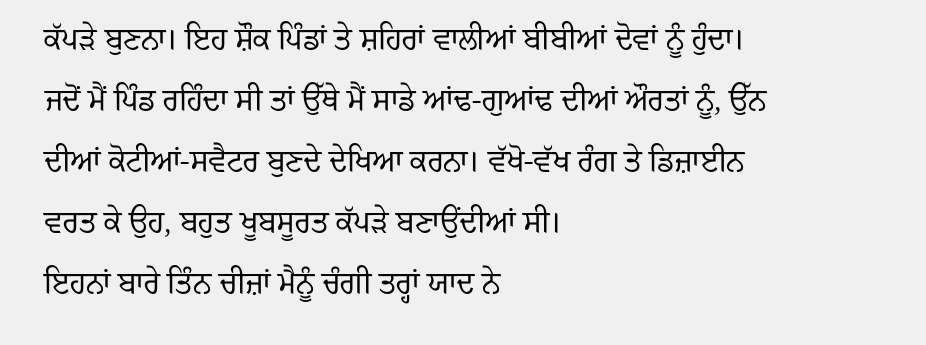ਕੱਪੜੇ ਬੁਣਨਾ। ਇਹ ਸ਼ੌਕ ਪਿੰਡਾਂ ਤੇ ਸ਼ਹਿਰਾਂ ਵਾਲੀਆਂ ਬੀਬੀਆਂ ਦੋਵਾਂ ਨੂੰ ਹੁੰਦਾ। ਜਦੋਂ ਮੈਂ ਪਿੰਡ ਰਹਿੰਦਾ ਸੀ ਤਾਂ ਉੱਥੇ ਮੈਂ ਸਾਡੇ ਆਂਢ-ਗੁਆਂਢ ਦੀਆਂ ਔਰਤਾਂ ਨੂੰ, ਉੱਨ ਦੀਆਂ ਕੋਟੀਆਂ-ਸਵੈਟਰ ਬੁਣਦੇ ਦੇਖਿਆ ਕਰਨਾ। ਵੱਖੋ-ਵੱਖ ਰੰਗ ਤੇ ਡਿਜ਼ਾਈਨ ਵਰਤ ਕੇ ਉਹ, ਬਹੁਤ ਖੂਬਸੂਰਤ ਕੱਪੜੇ ਬਣਾਉਂਦੀਆਂ ਸੀ।
ਇਹਨਾਂ ਬਾਰੇ ਤਿੰਨ ਚੀਜ਼ਾਂ ਮੈਨੂੰ ਚੰਗੀ ਤਰ੍ਹਾਂ ਯਾਦ ਨੇ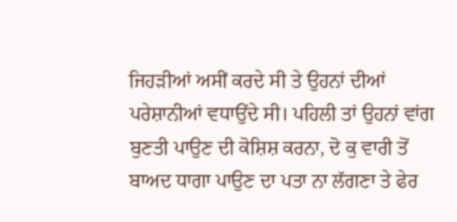ਜਿਹੜੀਆਂ ਅਸੀਂ ਕਰਦੇ ਸੀ ਤੇ ਉਹਨਾਂ ਦੀਆਂ ਪਰੇਸ਼ਾਨੀਆਂ ਵਧਾਉਂਦੇ ਸੀ। ਪਹਿਲੀ ਤਾਂ ਉਹਨਾਂ ਵਾਂਗ ਬੁਣਤੀ ਪਾਉਣ ਦੀ ਕੋਸ਼ਿਸ਼ ਕਰਨਾ, ਦੋ ਕੁ ਵਾਰੀ ਤੋਂ ਬਾਅਦ ਧਾਗਾ ਪਾਉਣ ਦਾ ਪਤਾ ਨਾ ਲੱਗਣਾ ਤੇ ਫੇਰ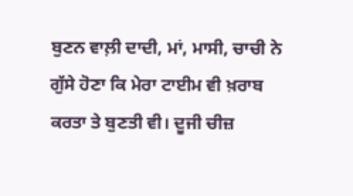ਬੁਣਨ ਵਾਲ਼ੀ ਦਾਦੀ, ਮਾਂ, ਮਾਸੀ, ਚਾਚੀ ਨੇ ਗੁੱਸੇ ਹੋਣਾ ਕਿ ਮੇਰਾ ਟਾਈਮ ਵੀ ਖ਼ਰਾਬ ਕਰਤਾ ਤੇ ਬੁਣਤੀ ਵੀ। ਦੂਜੀ ਚੀਜ਼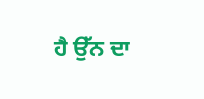ਹੈ ਉੱਨ ਦਾ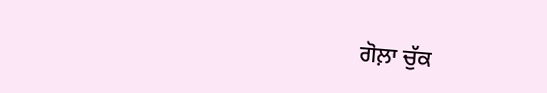ਗੋਲ਼ਾ ਚੁੱਕ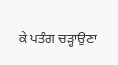ਕੇ ਪਤੰਗ ਚੜ੍ਹਾਉਣਾ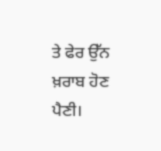ਤੇ ਫੇਰ ਉੱਨ ਖ਼ਰਾਬ ਹੋਣ ਪੈਣੀ।